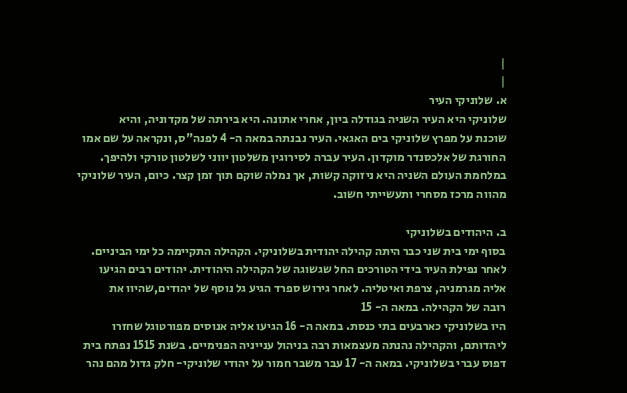|
|
א. שלוניקי העיר
שלוניקי היא העיר השניה בגודלה ביון, אחרי אתונה. היא בירתה של מקדוניה, והיא
שוכנת על מפרץ שלוניקי בים האגאי. העיר נבנתה במאה ה- 4 לפנה"ס, ונקראה על שם אמו
החורגת של אלכסנדר מוקדון. העיר עברה לסירוגין משלטון יווני לשלטון טורקי ולהיפך.
במלחמת העולם השניה היא ניזוקה קשות, אך נמלה שוקם תוך זמן קצר. כיום, העיר שלוניקי
מהווה מרכז מסחרי ותעשייתי חשוב.

ב. היהודים בשלוניקי
בסוף ימי בית שני כבר היתה קהילה יהודית בשלוניקי. הקהילה התקיימה כל ימי הביניים.
לאחר נפילת העיר בידי הטורכים החל שגשוגה של הקהילה היהודית. יהודים רבים הגיעו
אליה מגרמניה, צרפת ואיטליה. לאחר גירוש ספרד הגיע גל נוסף של יהודים,שהיוו את
רובה של הקהילה. במאה ה- 15
היו בשלוניקי כארבעים בתי כנסת. במאה ה- 16 הגיעו אליה אנוסים מפורטוגל שחזרו
ליהדותם, והקהילה נהנתה מעצמאות רבה בניהול ענייניה הפנימיים. בשנת 1515 נפתח בית
דפוס עברי בשלוניקי. במאה ה- 17 עבר משבר חמור על יהודי שלוניקי- חלק גדול מהם נהר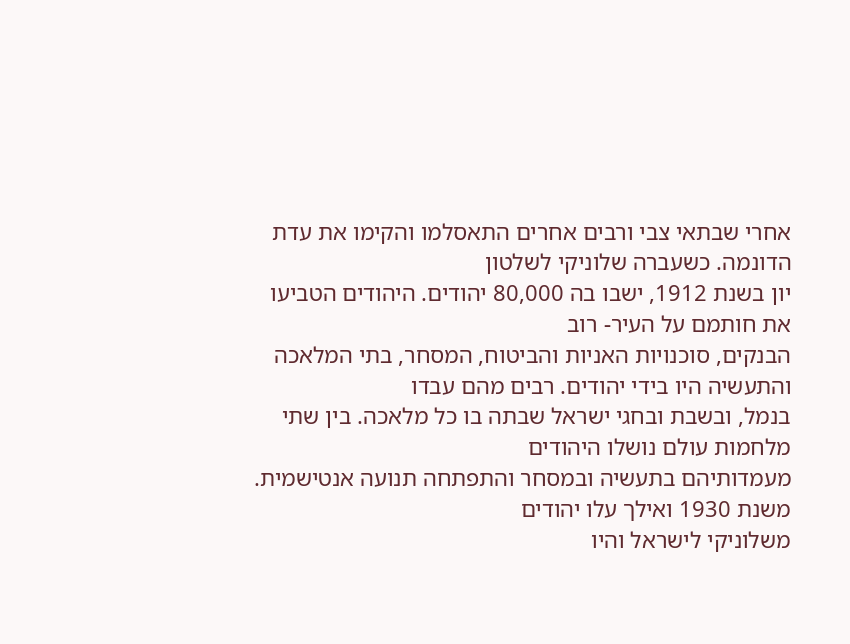אחרי שבתאי צבי ורבים אחרים התאסלמו והקימו את עדת הדונמה. כשעברה שלוניקי לשלטון
יון בשנת 1912, ישבו בה 80,000 יהודים. היהודים הטביעו את חותמם על העיר- רוב
הבנקים, סוכנויות האניות והביטוח, המסחר, בתי המלאכה והתעשיה היו בידי יהודים. רבים מהם עבדו
בנמל, ובשבת ובחגי ישראל שבתה בו כל מלאכה. בין שתי מלחמות עולם נושלו היהודים
מעמדותיהם בתעשיה ובמסחר והתפתחה תנועה אנטישמית. משנת 1930 ואילך עלו יהודים
משלוניקי לישראל והיו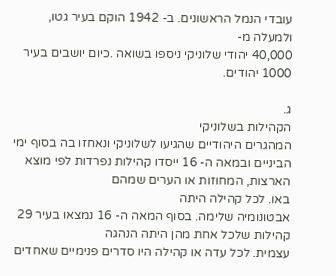עובדי הנמל הראשונים. ב- 1942 הוקם בעיר גטו, ולמעלה מ-
40,000 יהודי שלוניקי ניספו בשואה .כיום יושבים בעיר 1000 יהודים.

ג.
הקהילות בשלוניקי
המהגרים היהודיים שהגיעו לשלוניקי ונאחזו בה בסוף ימי
הביניים ובמאה ה- 16 ייסדו קהילות נפרדות לפי מוצא הארצות, המחוזות או הערים שמהם
באו. לכל קהילה היתה
אבטונומיה שלימה. בסוף המאה ה- 16 נמצאו בעיר 29 קהילות שלכל אחת מהן היתה הנהגה
עצמית. לכל עדה או קהילה היו סדרים פנימיים שאחדים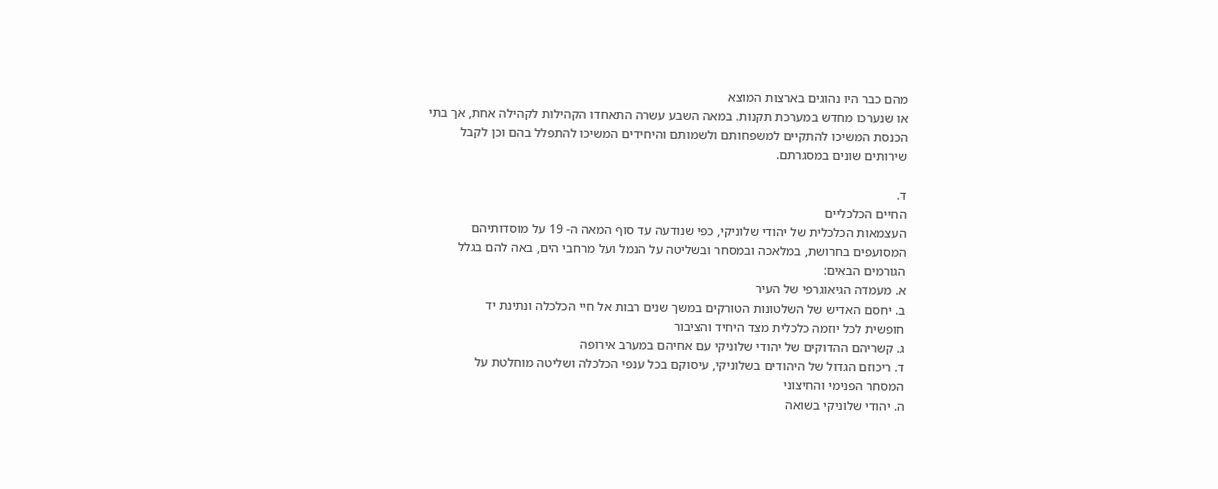מהם כבר היו נהוגים בארצות המוצא
או שנערכו מחדש במערכת תקנות. במאה השבע עשרה התאחדו הקהילות לקהילה אחת, אך בתי
הכנסת המשיכו להתקיים למשפחותם ולשמותם והיחידים המשיכו להתפלל בהם וכן לקבל
שירותים שונים במסגרתם.

ד.
החיים הכלכליים
העצמאות הכלכלית של יהודי שלוניקי, כפי שנודעה עד סוף המאה ה- 19 על מוסדותיהם
המסועפים בחרושת, במלאכה ובמסחר ובשליטה על הנמל ועל מרחבי הים, באה להם בגלל
הגורמים הבאים:
א. מעמדה הגיאוגרפי של העיר
ב. יחסם האדיש של השלטונות הטורקים במשך שנים רבות אל חיי הכלכלה ונתינת יד
חופשית לכל יוזמה כלכלית מצד היחיד והציבור
ג. קשריהם ההדוקים של יהודי שלוניקי עם אחיהם במערב אירופה
ד. ריכוזם הגדול של היהודים בשלוניקי, עיסוקם בכל ענפי הכלכלה ושליטה מוחלטת על
המסחר הפנימי והחיצוני
ה. יהודי שלוניקי בשואה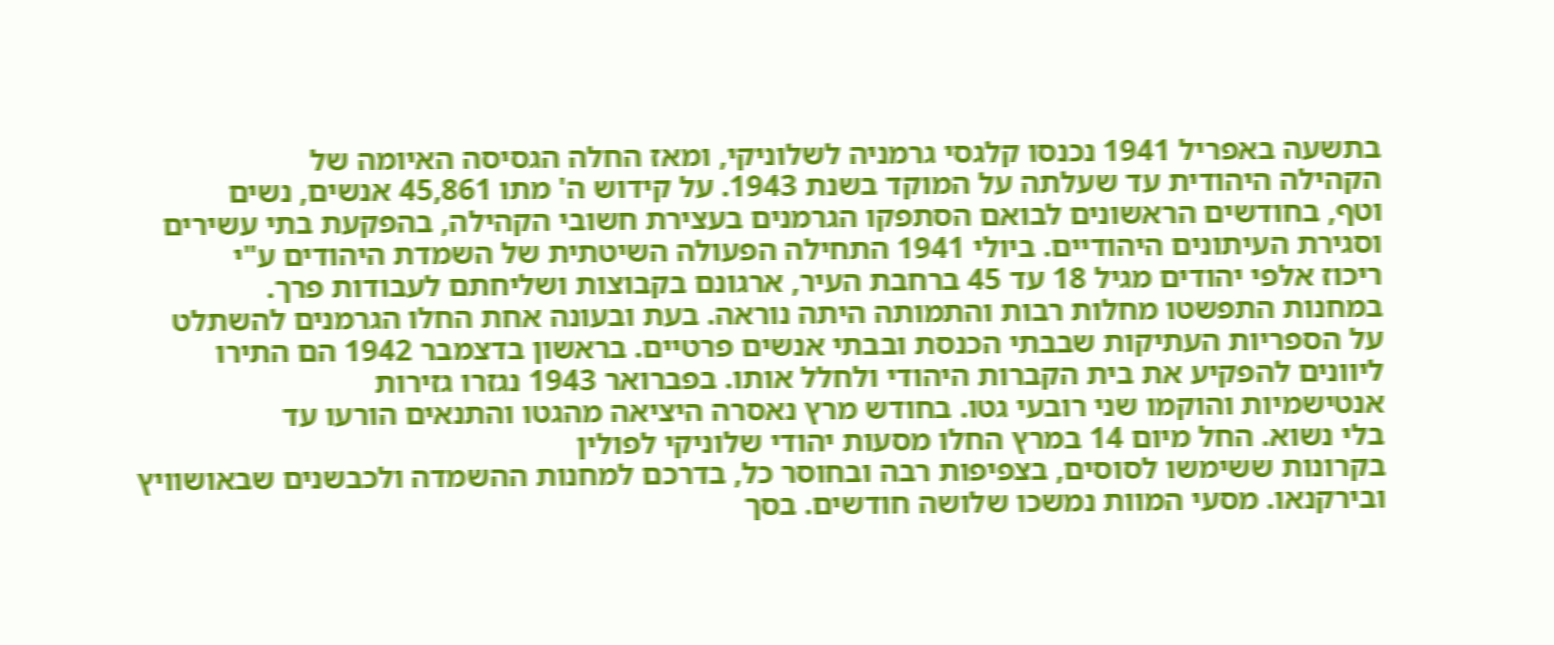בתשעה באפריל 1941 נכנסו קלגסי גרמניה לשלוניקי, ומאז החלה הגסיסה האיומה של
הקהילה היהודית עד שעלתה על המוקד בשנת 1943. על קידוש ה' מתו 45,861 אנשים, נשים
וטף, בחודשים הראשונים לבואם הסתפקו הגרמנים בעצירת חשובי הקהילה, בהפקעת בתי עשירים
וסגירת העיתונים היהודיים. ביולי 1941 התחילה הפעולה השיטתית של השמדת היהודים ע"י
ריכוז אלפי יהודים מגיל 18 עד 45 ברחבת העיר, ארגונם בקבוצות ושליחתם לעבודות פרך.
במחנות התפשטו מחלות רבות והתמותה היתה נוראה. בעת ובעונה אחת החלו הגרמנים להשתלט
על הספריות העתיקות שבבתי הכנסת ובבתי אנשים פרטיים. בראשון בדצמבר 1942 הם התירו
ליוונים להפקיע את בית הקברות היהודי ולחלל אותו. בפברואר 1943 נגזרו גזירות
אנטישמיות והוקמו שני רובעי גטו. בחודש מרץ נאסרה היציאה מהגטו והתנאים הורעו עד
בלי נשוא. החל מיום 14 במרץ החלו מסעות יהודי שלוניקי לפולין
בקרונות ששימשו לסוסים, בצפיפות רבה ובחוסר כל, בדרכם למחנות ההשמדה ולכבשנים שבאושוויץ ובירקנאו. מסעי המוות נמשכו שלושה חודשים. בסך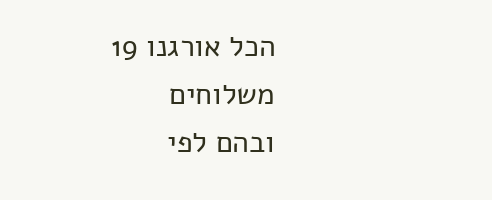הכל אורגנו 19 משלוחים
ובהם לפי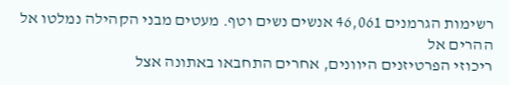רשימות הגרמנים 46,061 אנשים נשים וטף. מעטים מבני הקהילה נמלטו אל ההרים אל
ריכוזי הפרטיזנים היוונים, אחרים התחבאו באתונה אצל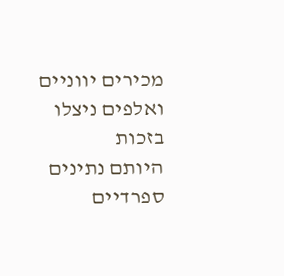מכירים יווניים ואלפים ניצלו בזכות
היותם נתינים ספרדיים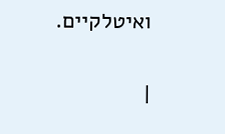ואיטלקיים.

|